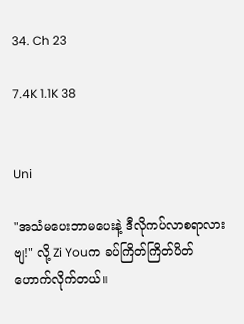34. Ch 23

7.4K 1.1K 38


Uni

"အသံမပေးဘာမပေးနဲ့ ဒီလိုကပ်လာစရာလားဗျ!" လို့ Zi Youက ခပ်ကြိတ်ကြိတ်ပိတ်ဟောက်လိုက်တယ်။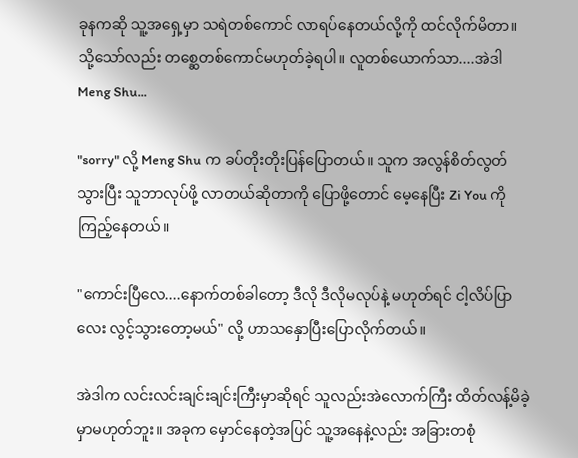ခုနကဆို သူ့အရှေ့မှာ သရဲတစ်ကောင် လာရပ်နေတယ်လို့ကို ထင်လိုက်မိတာ။ သို့သော်လည်း တစ္ဆေတစ်ကောင်မဟုတ်ခဲ့ရပါ။ လူတစ်ယောက်သာ....အဲဒါ Meng Shu...

"sorry" လို့ Meng Shu က ခပ်တိုးတိုးပြန်ပြောတယ်။ သူက အလွန်စိတ်လွတ်သွားပြီး သူဘာလုပ်ဖို့ လာတယ်ဆိုတာကို ပြောဖို့တောင် မေ့နေပြီး Zi You ကိုကြည့်နေတယ်။

"ကောင်းပြီလေ....နောက်တစ်ခါတော့ ဒီလို ဒီလိုမလုပ်နဲ့ မဟုတ်ရင် ငါ့လိပ်ပြာလေး လွင့်သွားတော့မယ်" လို့ ဟာသနှောပြီးပြောလိုက်တယ်။

အဲဒါက လင်းလင်းချင်းချင်းကြီးမှာဆိုရင် သူလည်းအဲလောက်ကြီး ထိတ်လန့်မိခဲ့မှာမဟုတ်ဘူး။ အခုက မှောင်နေတဲ့အပြင် သူ့အနေနဲ့လည်း အခြားတစုံ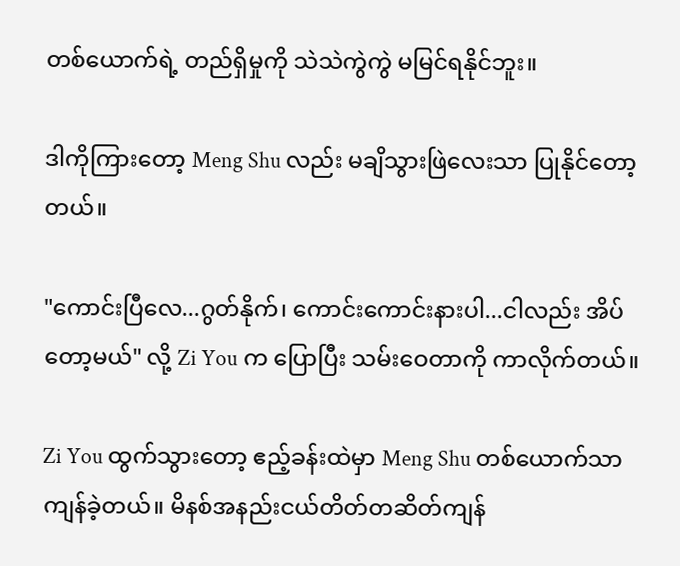တစ်ယောက်ရဲ့ တည်ရှိမှုကို သဲသဲကွဲကွဲ မမြင်ရနိုင်ဘူး။

ဒါကိုကြားတော့ Meng Shu လည်း မချိသွားဖြဲလေးသာ ပြုနိုင်တော့တယ်။

"ကောင်းပြီလေ...ဂွတ်နိုက်၊ ကောင်းကောင်းနားပါ...ငါလည်း အိပ်တော့မယ်" လို့ Zi You က ပြောပြီး သမ်းဝေတာကို ကာလိုက်တယ်။

Zi You ထွက်သွားတော့ ဧည့်ခန်းထဲမှာ Meng Shu တစ်ယောက်သာ ကျန်ခဲ့တယ်။ မိနစ်အနည်းငယ်တိတ်တဆိတ်ကျန်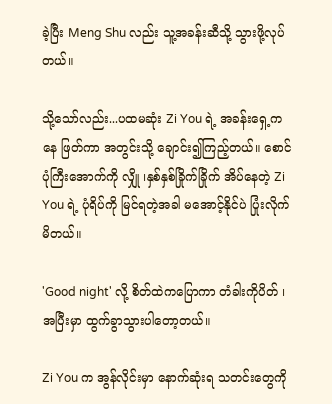ခဲ့ပြီး Meng Shu လည်း သူ့အခန်းဆီသို့ သွားဖို့လုပ်တယ်။

သို့သော်လည်း...ပထမဆုံး Zi You ရဲ့ အခန်းရှေ့ကနေ ဖြတ်ကာ အတွင်းသို့ ချောင်း၍ကြည့်တယ်။ စောင်ပုံကြီးအောက်ကို လျှို ၊နှစ်နှစ်ခြိုက်ခြိုက် အိပ်နေတဲ့ Zi You ရဲ့ ပုံရိပ်ကို မြင်ရတဲ့အခါ မအောင့်နိုင်ပဲ ပြုံးလိုက်မိတယ်။

'Good night' လို့ စိတ်ထဲကပြောကာ တံခါးကိုပိတ် ၊ အပြီးမှာ ထွက်ခွာသွားပါတော့တယ်။

Zi You က အွန်လိုင်းမှာ နောက်ဆုံးရ သတင်းတွေကို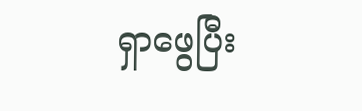ရှာဖွေပြီး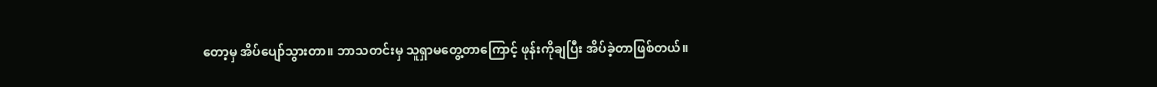တော့မှ အိပ်ပျော်သွားတာ။ ဘာသတင်းမှ သူရှာမတွေ့တာကြောင့် ဖုန်းကိုချပြီး အိပ်ခဲ့တာဖြစ်တယ်။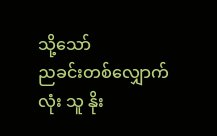သို့သော်
ညခင်းတစ်လျှောက်လုံး သူ နိုး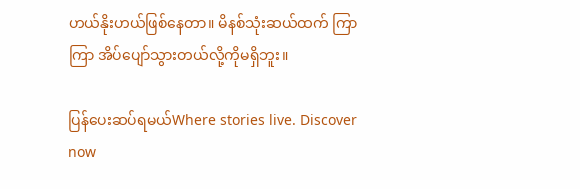ဟယ်နိုးဟယ်ဖြစ်နေတာ။ မိနစ်သုံးဆယ်ထက် ကြာကြာ အိပ်ပျော်သွားတယ်လို့ကိုမရှိဘူး။

ပြန်ပေးဆပ်ရမယ်Where stories live. Discover now